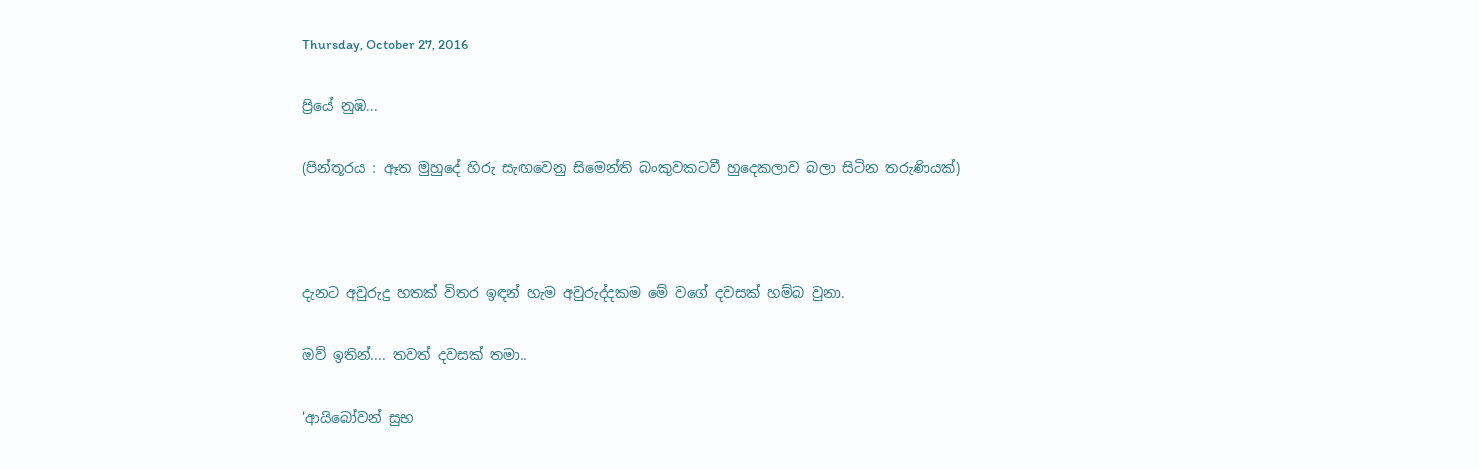Thursday, October 27, 2016

ප්‍රියේ නුඹ...

(පින්තූරය : ඈත මුහුදේ හිරු සැඟවෙනු සිමෙන්ති බංකුවකටවී හුදෙකලාව බලා සිටින තරුණියක්)



දැනට අවුරුදු හතක් විතර ඉඳන් හැම අවුරුද්දකම මේ වගේ දවසක් හම්බ වුනා.

ඔව් ඉතින්.... තවත් දවසක් තමා..

'ආයිබෝවන් සුභ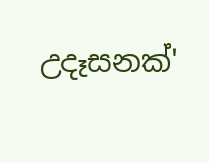උදෑසනක්'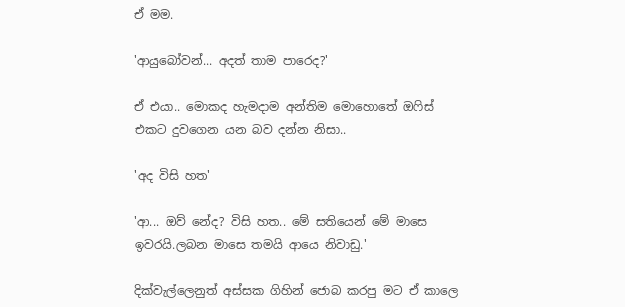ඒ මම.

'ආයුබෝවන්... අදත් තාම පාරෙද?'

ඒ එයා.. මොකද හැමදාම අන්තිම මොහොතේ ඔෆිස් එකට දුවගෙන යන බව දන්න නිසා..

'අද විසි හත'

'ආ... ඔව් නේද? විසි හත.. මේ සතියෙන් මේ මාසෙ ඉවරයි.ලබන මාසෙ තමයි ආයෙ නිවාඩු.'

දික්වැල්ලෙනුත් අස්සක ගිහින් ජොබ කරපු මට ඒ කාලෙ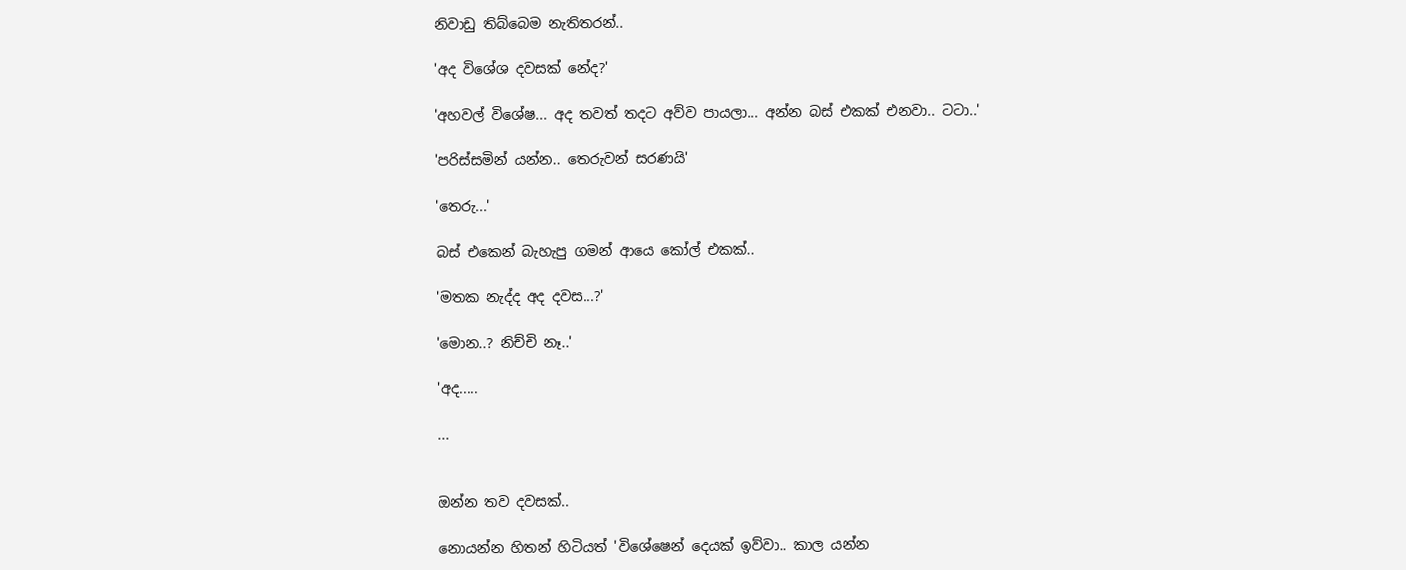නිවාඩු තිබ්බෙම නැතිතරන්..

'අද විශේශ දවසක් නේද?'

'අහවල් විශේෂ... අද තවත් තදට අව්ව පායලා... අන්න බස් එකක් එනවා.. ටටා..'

'පරිස්සමින් යන්න.. තෙරුවන් සරණයි'

'තෙරු...'

බස් එකෙන් බැහැපු ගමන් ආයෙ කෝල් එකක්..

'මතක නැද්ද අද දවස...?'

'මොන..? නිච්චි නෑ..'

'අද.....

...


ඔන්න තව දවසක්..

නොයන්න හිතන් හිටියත් 'විශේෂෙන් දෙයක් ඉව්වා.. කාල යන්න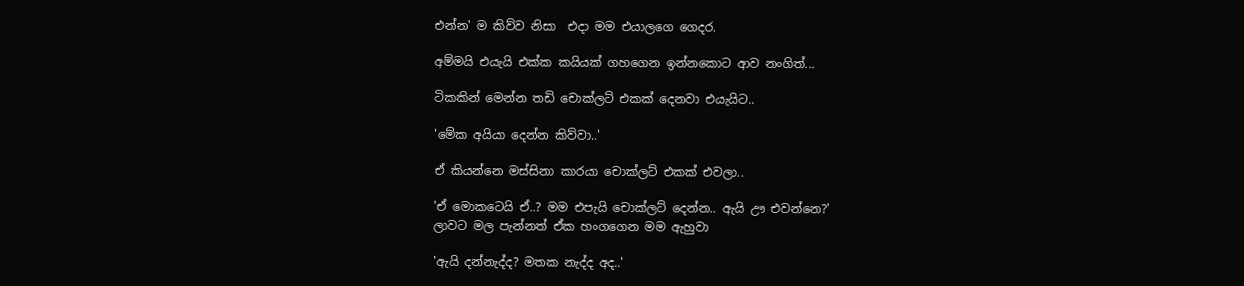එන්න' ම කිව්ව නිසා  එදා මම එයාලගෙ ගෙදර.

අම්මයි එයැයි එක්ක කයියක් ගහගෙන ඉන්නකොට ආව නංගිත්...

ටිකකින් මෙන්න තඩි චොක්ලට් එකක් දෙනවා එයැයිට..

'මේක අයියා දෙන්න කිව්වා..'

ඒ කියන්නෙ මස්සිනා කාරයා චොක්ලට් එකක් එවලා..

'ඒ මොකටෙයි ඒ..? මම එපැයි චොක්ලට් දෙන්න.. ඇයි ඌ එවන්නෙ?'
ලාවට මල පැන්නත් ඒක හංගගෙන මම ඇහුවා

'ඇයි දන්නැද්ද? මතක නැද්ද අද..'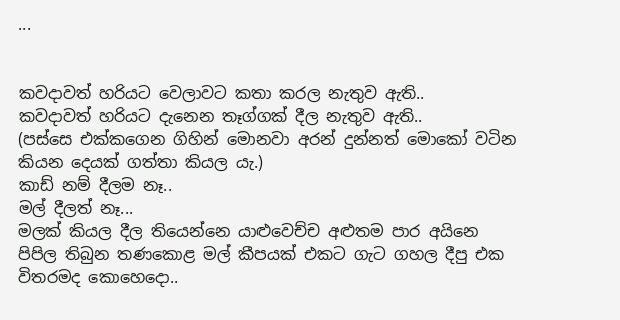...


කවදාවත් හරියට වෙලාවට කතා කරල නැතුව ඇති..
කවදාවත් හරියට දැනෙන තෑග්ගක් දීල නැතුව ඇති..
(පස්සෙ එක්කගෙන ගිහින් මොනවා අරන් දුන්නත් මොකෝ වටින කියන දෙයක් ගත්තා කියල යැ.)
කාඩ් නම් දීලම නෑ..
මල් දීලත් නෑ...
මලක් කියල දීල තියෙන්නෙ යාළුවෙච්ච අළුතම පාර අයිනෙ පිපිල තිබුන තණකොළ මල් කීපයක් එකට ගැට ගහල දීපු එක විතරමද කොහෙදො..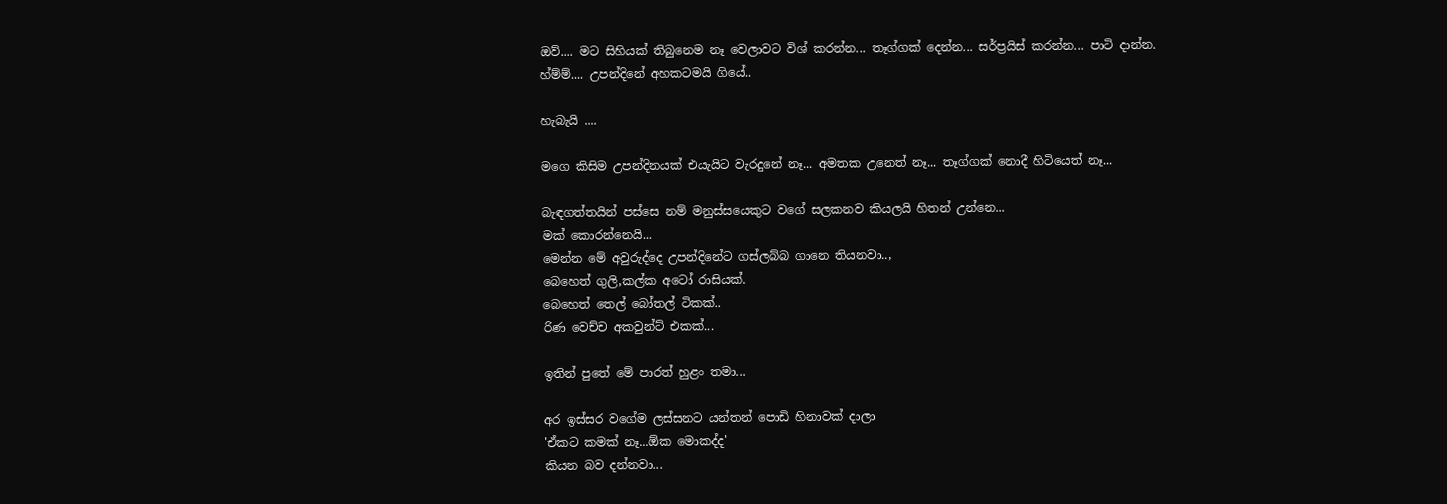ඔව්.... මට සිහියක් තිබුනෙම නෑ වෙලාවට විශ් කරන්න... තෑග්ගක් දෙන්න... සර්ප්‍රයිස් කරන්න... පාටි දාන්න.
හ්ම්ම්.... උපන්දිනේ අහකටමයි ගියේ..

හැබැයි ....

මගෙ කිසිම උපන්දිනයක් එයැයිට වැරදුනේ නෑ... අමතක උනෙත් නෑ... තෑග්ගක් නොදී හිටියෙත් නෑ...

බැඳගත්තයින් පස්සෙ නම් මනුස්සයෙකුට වගේ සලකනව කියලයි හිතන් උන්නෙ...
මක් කොරන්නෙයි...
මෙන්න මේ අවුරුද්දෙ උපන්දිනේට ගස්ලබ්බ ගානෙ තියනවා..,
බෙහෙත් ගුලි,කල්ක අටෝ රාසියක්.
බෙහෙත් තෙල් බෝතල් ටිකක්..
රිණ වෙච්ච අකවුන්ට් එකක්...

ඉතින් පුතේ මේ පාරත් හුළං තමා...

අර ඉස්සර වගේම ලස්සනට යන්තන් පොඩි හිනාවක් දාලා
'ඒකට කමක් නෑ...ඕක මොකද්ද'
කියන බව දන්නවා...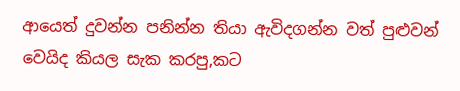ආයෙත් දුවන්න පනින්න තියා ඇවිදගන්න වත් පුළුවන් වෙයිද කියල සැක කරපු,කට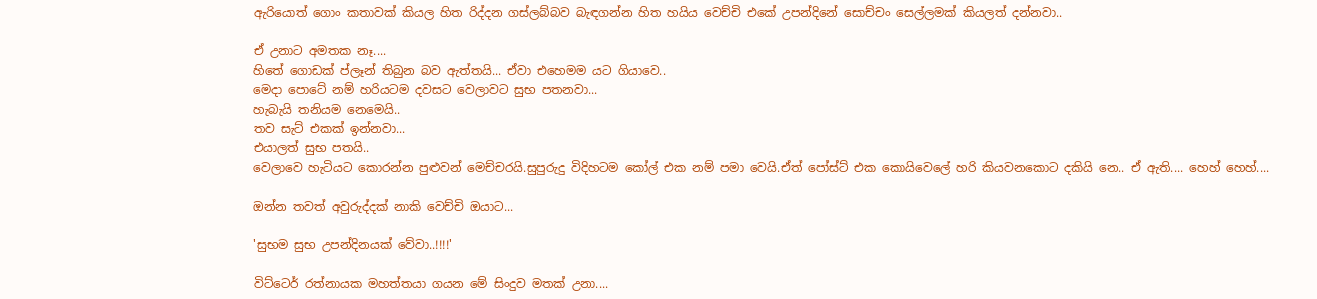ඇරියොත් ගොං කතාවක් කියල හිත රිද්දන ගස්ලබ්බව බැඳගන්න හිත හයිය වෙච්චි එකේ උපන්දිනේ සොච්චං සෙල්ලමක් කියලත් දන්නවා..

ඒ උනාට අමතක නෑ....
හිතේ ගොඩක් ප්ලෑන් තිබුන බව ඇත්තයි... ඒවා එහෙමම යට ගියාවෙ..
මෙදා පොටේ නම් හරියටම දවසට වෙලාවට සුභ පතනවා...
හැබැයි තනියම නෙමෙයි..
තව සැට් එකක් ඉන්නවා...
එයාලත් සුභ පතයි..
වෙලාවෙ හැටියට කොරන්න පුළුවන් මෙච්චරයි.සුපුරුදු විදිහටම කෝල් එක නම් පමා වෙයි.ඒත් පෝස්ට් එක කොයිවෙලේ හරි කියවනකොට දකියි නෙ.. ඒ ඇති.... හෙහ් හෙහ්....

ඔන්න තවත් අවුරුද්දක් නාකි වෙච්චි ඔයාට...

'සුභම සුභ උපන්දිනයක් වේවා..!!!!'

විට්ටෙර් රත්නායක මහත්තයා ගයන මේ සිංදුව මතක් උනා....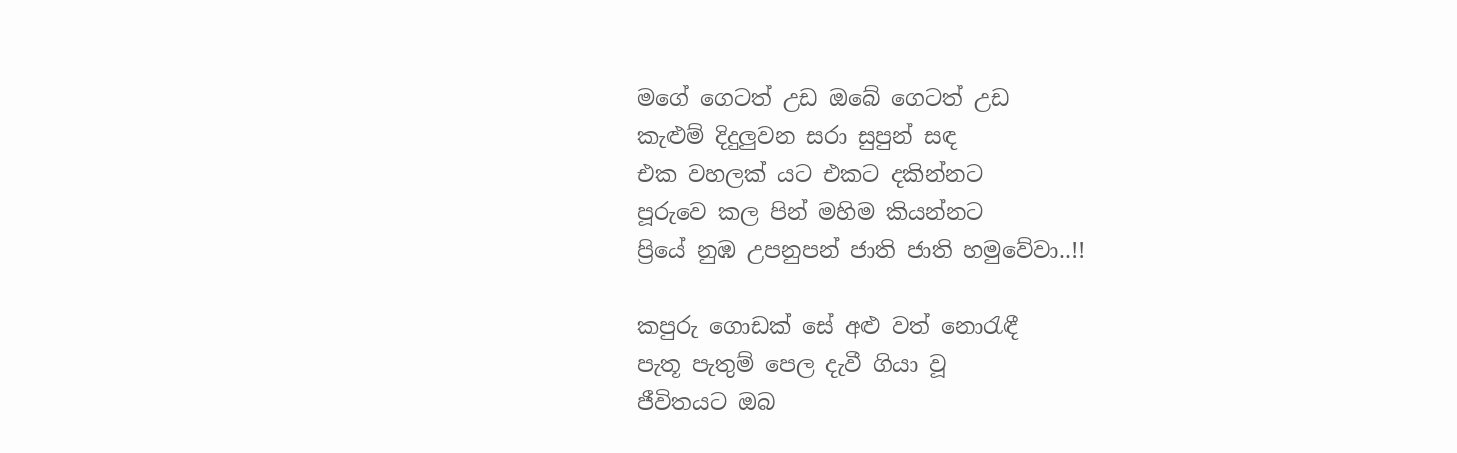මගේ ගෙටත් උඩ ඔබේ ගෙටත් උඩ
කැළුම් දිදුලුවන සරා සුපුන් සඳ
එක වහලක් යට එකට දකින්නට
පූරුවෙ කල පින් මහිම කියන්නට
ප්‍රියේ නුඹ උපනුපන් ජාති ජාති හමුවේවා..!!

කපුරු ගොඩක් සේ අළු වත් නොරැඳී
පැතූ පැතුම් පෙල දැවී ගියා වූ
ජීවිතයට ඔබ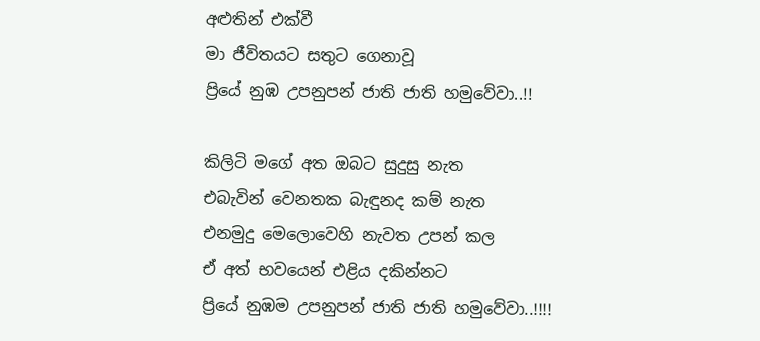අළුතින් එක්වී
මා ජීවිතයට සතුට ගෙනාවූ
ප්‍රියේ නුඹ උපනුපන් ජාති ජාති හමුවේවා..!!

කිලිටි මගේ අත ඔබට සුදුසු නැත
එබැවින් වෙනතක බැඳුනද කම් නැත
එනමුදු මෙලොවෙහි නැවත උපන් කල
ඒ අත් භවයෙන් එළිය දකින්නට
ප්‍රියේ නුඹම උපනුපන් ජාති ජාති හමුවේවා..!!!!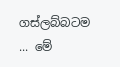ගස්ලබ්බටම ... මේ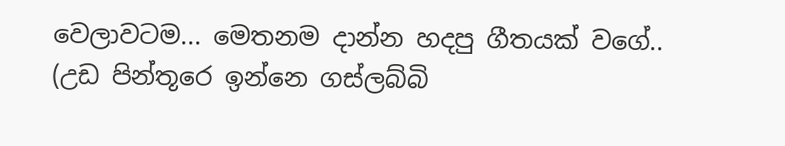වෙලාවටම... මෙතනම දාන්න හදපු ගීතයක් වගේ..
(උඩ පින්තූරෙ ඉන්නෙ ගස්ලබ්බි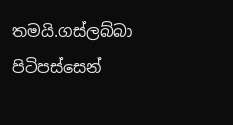තමයි.ගස්ලබ්බා පිටිපස්සෙන්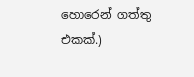හොරෙන් ගත්තු එකක්.)